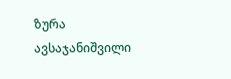ზურა ავსაჯანიშვილი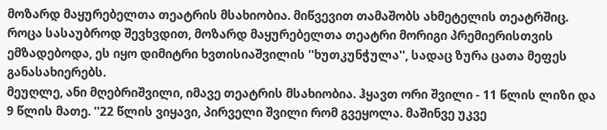მოზარდ მაყურებელთა თეატრის მსახიობია. მიწვევით თამაშობს ახმეტელის თეატრშიც. როცა სასაუბროდ შევხვდით, მოზარდ მაყურებელთა თეატრი მორიგი პრემიერისთვის ემზადებოდა, ეს იყო დიმიტრი ხვთისიაშვილის ''ხუთკუნჭულა'', სადაც ზურა ცათა მეფეს განასახიერებს.
მეუღლე, ანი მღებრიშვილი, იმავე თეატრის მსახიობია. ჰყავთ ორი შვილი - 11 წლის ლიზი და 9 წლის მათე. ''22 წლის ვიყავი, პირველი შვილი რომ გვეყოლა. მაშინვე უკვე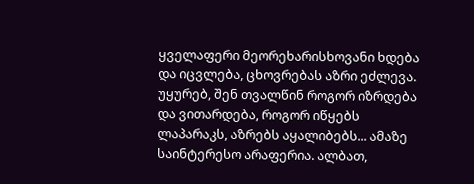ყველაფერი მეორეხარისხოვანი ხდება და იცვლება, ცხოვრებას აზრი ეძლევა. უყურებ, შენ თვალწინ როგორ იზრდება და ვითარდება, როგორ იწყებს ლაპარაკს, აზრებს აყალიბებს... ამაზე საინტერესო არაფერია. ალბათ,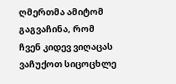ღმერთმა ამიტომ გაგვაჩინა, რომ ჩვენ კიდევ ვიღაცას ვაჩუქოთ სიცოცხლე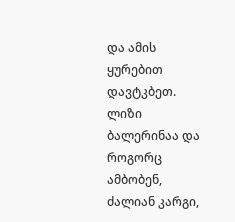და ამის ყურებით დავტკბეთ. ლიზი ბალერინაა და როგორც ამბობენ, ძალიან კარგი,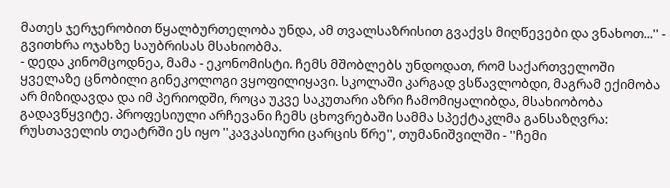მათეს ჯერჯერობით წყალბურთელობა უნდა, ამ თვალსაზრისით გვაქვს მიღწევები და ვნახოთ...'' - გვითხრა ოჯახზე საუბრისას მსახიობმა.
- დედა კინომცოდნეა, მამა - ეკონომისტი. ჩემს მშობლებს უნდოდათ, რომ საქართველოში ყველაზე ცნობილი გინეკოლოგი ვყოფილიყავი. სკოლაში კარგად ვსწავლობდი, მაგრამ ექიმობა არ მიზიდავდა და იმ პერიოდში, როცა უკვე საკუთარი აზრი ჩამომიყალიბდა, მსახიობობა გადავწყვიტე. პროფესიული არჩევანი ჩემს ცხოვრებაში სამმა სპექტაკლმა განსაზღვრა: რუსთაველის თეატრში ეს იყო ''კავკასიური ცარცის წრე'', თუმანიშვილში - ''ჩემი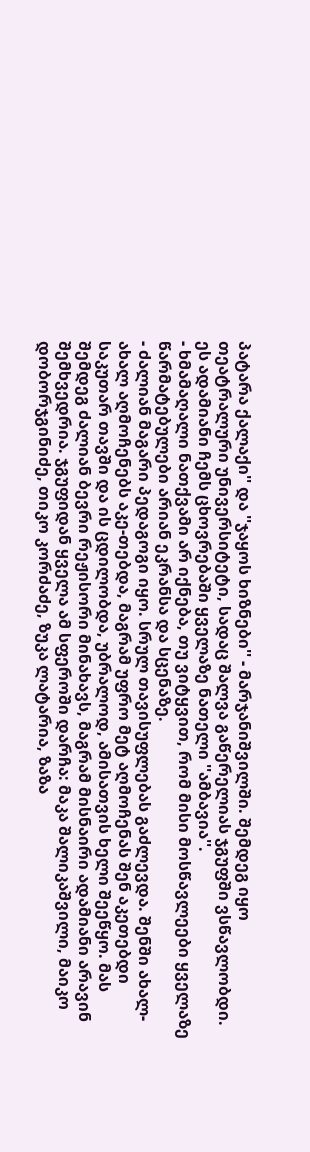პატარა ქალაქი'' და ''ჯაყოს ხიზნები'' - მარჯანიშვილში. შემდეგ იყო თეატრალური უნივერსიტეტი, სადაც შალვა გაწერელიას ჯგუფში ვსწავლობდი. ეს ადამიანი ჩემს ცხოვრებაში ყველაზე ნათელი ''ამბავია''.
- ხმამაღალი ნათქვამი არ იქნება, თუ ვიტყვით, რომ მისი მოსწავლეები ყველაზე წარმატებულები არიან ეკრანსა და სცენაზე.
- ძალიან მაგარი პედაგოგი იყო. სრულ თავისუფლებას გაძლევდა. შენში ახალ-ახალ აღმოჩენებს აკე-თებდა, მაგრამ უფრო მეტ აღმოჩენას შენ აკეთებდი საკუთარ თავში და ის ცდილობდა, უბრალოდ, ამისათვის ხელი შეეწყო. მას შემდეგ ძალიან ბევრი რეჟისორი მინახავს, მაგრამ მისნაირი ადამიანი არავინ შემხვედრია. ჯგუფიდან ყველა ამ სფეროში დარჩა: მაკა შალიკაშვილი, მაიკო დობორჯგინიძე, თიკო კორძაძე, ზუკა ლატარია, ზაზა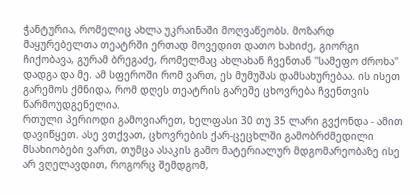ჭანტურია, რომელიც ახლა უკრაინაში მოღვაწეობს. მოზარდ მაყურებელთა თეატრში ერთად მოვედით დათო ხახიძე, გიორგი ჩიქობავა, გურამ ბრეგაძე, რომელმაც ახლახან ჩვენთან ''სამეფო ძროხა'' დადგა და მე. ამ სფეროში რომ ვართ, ეს მუმუშას დამსახურებაა. ის ისეთ გარემოს ქმნიდა, რომ დღეს თეატრის გარეშე ცხოვრება ჩვენთვის წარმოუდგენელია.
რთული პერიოდი გამოვიარეთ, ხელფასი 30 თუ 35 ლარი გვქონდა - ამით დავიწყეთ. ასე ვთქვათ, ცხოვრების ქარ-ცეცხლში გამობრძმედილი მსახიობები ვართ, თუმცა ასაკის გამო მატერიალურ მდგომარეობაზე ისე არ ვღელავდით, როგორც შემდგომ,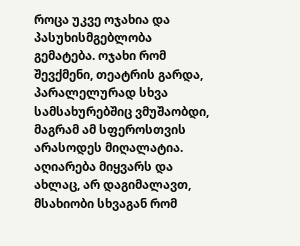როცა უკვე ოჯახია და პასუხისმგებლობა გემატება. ოჯახი რომ შევქმენი, თეატრის გარდა, პარალელურად სხვა სამსახურებშიც ვმუშაობდი, მაგრამ ამ სფეროსთვის არასოდეს მიღალატია.
აღიარება მიყვარს და ახლაც, არ დაგიმალავთ, მსახიობი სხვაგან რომ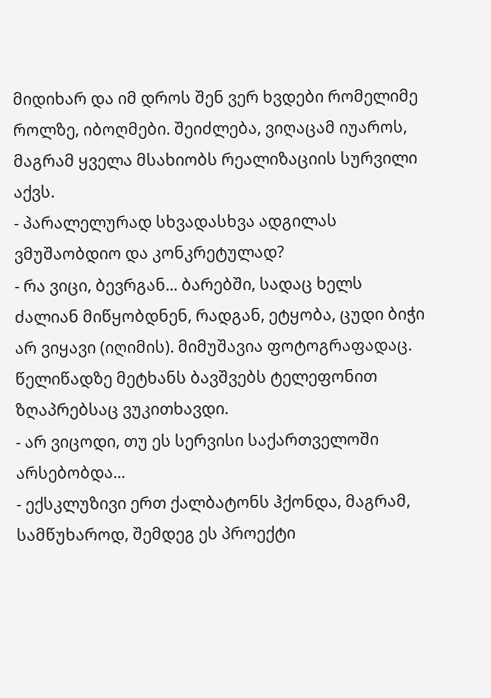მიდიხარ და იმ დროს შენ ვერ ხვდები რომელიმე როლზე, იბოღმები. შეიძლება, ვიღაცამ იუაროს, მაგრამ ყველა მსახიობს რეალიზაციის სურვილი აქვს.
- პარალელურად სხვადასხვა ადგილას ვმუშაობდიო და კონკრეტულად?
- რა ვიცი, ბევრგან... ბარებში, სადაც ხელს ძალიან მიწყობდნენ, რადგან, ეტყობა, ცუდი ბიჭი არ ვიყავი (იღიმის). მიმუშავია ფოტოგრაფადაც. წელიწადზე მეტხანს ბავშვებს ტელეფონით ზღაპრებსაც ვუკითხავდი.
- არ ვიცოდი, თუ ეს სერვისი საქართველოში არსებობდა...
- ექსკლუზივი ერთ ქალბატონს ჰქონდა, მაგრამ, სამწუხაროდ, შემდეგ ეს პროექტი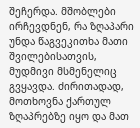შეჩერდა. მშობლები ირჩევდნენ, რა ზღაპარი უნდა წაგვეკითხა მათი შვილებისათვის, მუდმივი მსმენელიც გვყავდა. ძირითადად, მოთხოვნა ქართულ ზღაპრებზე იყო და მათ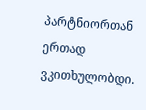პარტნიორთან ერთად ვკითხულობდი.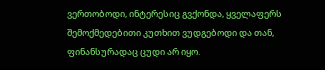ვერთობოდი, ინტერესიც გვქონდა, ყველაფერს შემოქმედებითი კუთხით ვუდგებოდი და თან, ფინანსურადაც ცუდი არ იყო.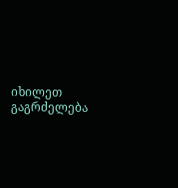იხილეთ გაგრძელება